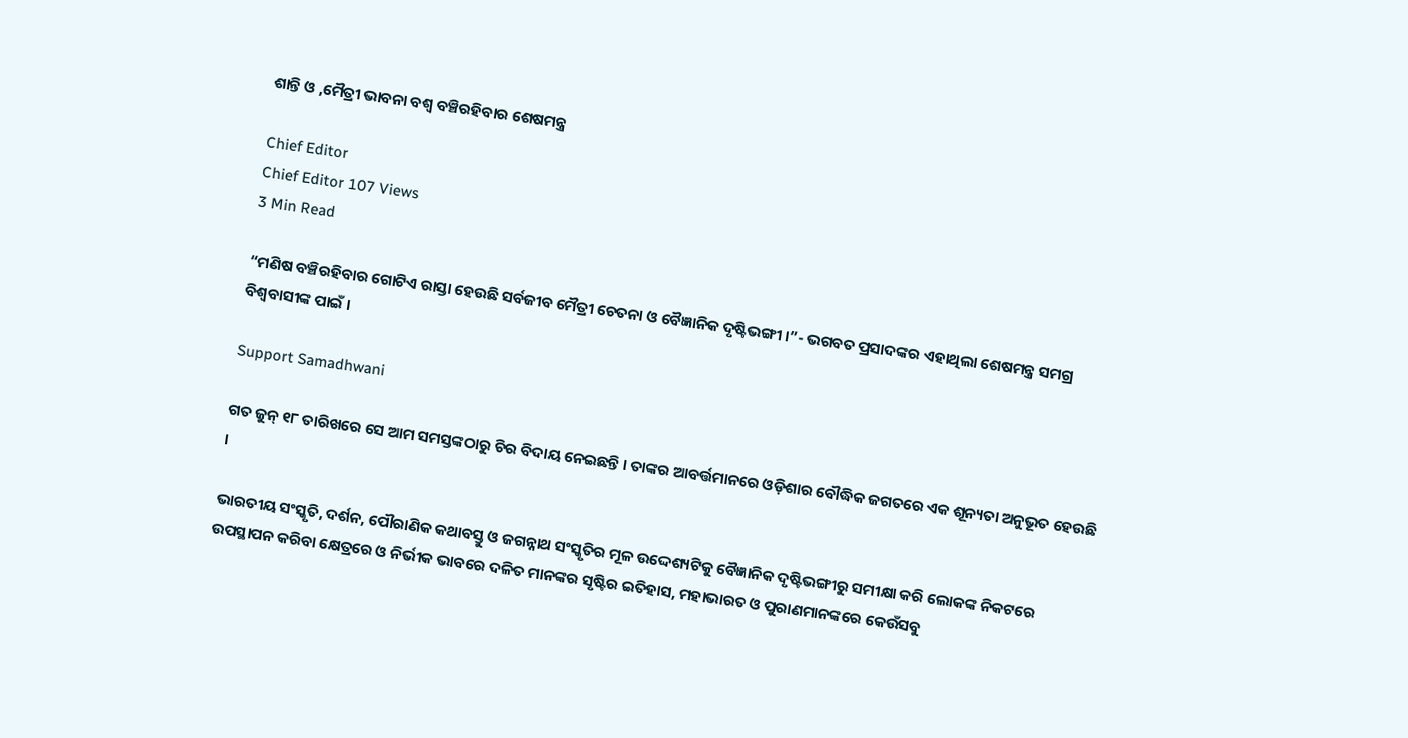ଶାନ୍ତି ଓ ,ମୈତ୍ରୀ ଭାବନା ବଶ୍ୱ ବଞ୍ଚିରହିବାର ଶେଷମନ୍ତ୍ର

Chief Editor
Chief Editor 107 Views
3 Min Read

“ମଣିଷ ବଞ୍ଚିରହିବାର ଗୋଟିଏ ରାସ୍ତା ହେଉଛି ସର୍ବଜୀବ ମୈତ୍ରୀ ଚେତନା ଓ ବୈଜ୍ଞାନିକ ଦୃଷ୍ଟିଭଙ୍ଗୀ ।”- ଭଗବତ ପ୍ରସାଦଙ୍କର ଏହାଥିଲା ଶେଷମନ୍ତ୍ର ସମଗ୍ର ବିଶ୍ୱବାସୀଙ୍କ ପାଇଁ ।

Support Samadhwani

ଗତ ଜୁନ୍ ୧୮ ତାରିଖରେ ସେ ଆମ ସମସ୍ତଙ୍କଠାରୁ ଚିର ବିଦାୟ ନେଇଛନ୍ତି । ତାଙ୍କର ଆବର୍ତ୍ତମାନରେ ଓଡ଼ିଶାର ବୌଦ୍ଧିକ ଜଗତରେ ଏକ ଶୂନ୍ୟତା ଅନୁଭୂତ ହେଉଛି ।

ଭାରତୀୟ ସଂସ୍କୃତି, ଦର୍ଶନ, ପୌରାଣିକ କଥାବସ୍ତୁ ଓ ଜଗନ୍ନାଥ ସଂସ୍କୃତିର ମୂଳ ଉଦ୍ଦେଶ୍ୟଟିକୁ ବୈଜ୍ଞାନିକ ଦୃଷ୍ଟିଭଙ୍ଗୀରୁ ସମୀକ୍ଷା କରି ଲୋକଙ୍କ ନିକଟରେ ଉପସ୍ଥାପନ କରିବା କ୍ଷେତ୍ରରେ ଓ ନିର୍ଭୀକ ଭାବରେ ଦଳିତ ମାନଙ୍କର ସୃଷ୍ଟିର ଇତିହାସ, ମହାଭାରତ ଓ ପୁରାଣମାନଙ୍କରେ କେଉଁସବୁ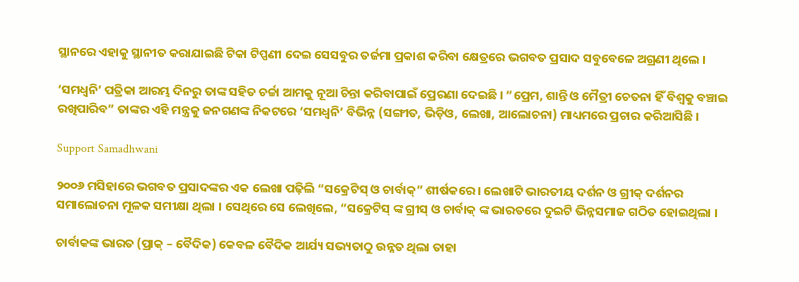ସ୍ଥାନରେ ଏହାକୁ ସ୍ଥାନୀତ କରାଯାଇଛି ଟିକା ଟିପ୍ପଣୀ ଦେଇ ସେସବୁର ତର୍ଜମା ପ୍ରକାଶ କରିବା କ୍ଷେତ୍ରରେ ଭଗବତ ପ୍ରସାଦ ସବୁବେଳେ ଅଗ୍ରଣୀ ଥିଲେ ।

‘ସମଧ୍ୱନି’ ପତ୍ରିକା ଆରମ୍ଭ ଦିନରୁ ତାଙ୍କ ସହିତ ଚର୍ଚ୍ଚା ଆମକୁ ନୂଆ ଚିନ୍ତା କରିବାପାଇଁ ପ୍ରେରଣା ଦେଇଛି । “ପ୍ରେମ, ଶାନ୍ତି ଓ ମୈତ୍ରୀ ଚେତନା ହିଁ ବିଶ୍ୱକୁ ବଞ୍ଚାଇ ରଖିପାରିବ” ତାଙ୍କର ଏହି ମନ୍ତ୍ରକୁ ଜନଗଣଙ୍କ ନିକଟରେ ‘ସମଧ୍ୱନି’ ବିଭିନ୍ନ (ସଙ୍ଗୀତ, ଭିଡ଼ିଓ, ଲେଖା, ଆଲୋଚନା) ମାଧ୍ୟମରେ ପ୍ରଚାର କରିଆସିଛି ।

Support Samadhwani

୨୦୦୬ ମସିହାରେ ଭଗବତ ପ୍ରସାଦଙ୍କର ଏକ ଲେଖା ପଢ଼ିଲି “ସକ୍ରେଟିସ୍ ଓ ଚାର୍ବାକ୍” ଶୀର୍ଷକରେ । ଲେଖାଟି ଭାରତୀୟ ଦର୍ଶନ ଓ ଗ୍ରୀକ୍ ଦର୍ଶନର ସମାଲୋଚନା ମୂଳକ ସମୀକ୍ଷା ଥିଲା । ସେଥିରେ ସେ ଲେଖିଲେ, “ସକ୍ରେଟିସ୍ ଙ୍କ ଗ୍ରୀସ୍ ଓ ଚାର୍ବାକ୍ ଙ୍କ ଭାରତରେ ଦୁଇଟି ଭିନ୍ନସମାଜ ଗଠିତ ହୋଇଥିଲା ।

ଚାର୍ବାକଙ୍କ ଭାରତ (ପ୍ରାକ୍ – ବୈଦିକ) କେବଳ ବୈଦିକ ଆର୍ଯ୍ୟ ସଭ୍ୟତାଠୁ ଉନ୍ନତ ଥିଲା ତାହା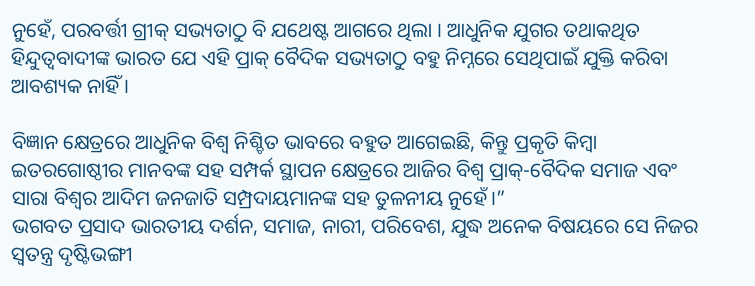ନୁହେଁ, ପରବର୍ତ୍ତୀ ଗ୍ରୀକ୍ ସଭ୍ୟତାଠୁ ବି ଯଥେଷ୍ଟ ଆଗରେ ଥିଲା । ଆଧୁନିକ ଯୁଗର ତଥାକଥିତ ହିନ୍ଦୁତ୍ୱବାଦୀଙ୍କ ଭାରତ ଯେ ଏହି ପ୍ରାକ୍ ବୈଦିକ ସଭ୍ୟତାଠୁ ବହୁ ନିମ୍ନରେ ସେଥିପାଇଁ ଯୁକ୍ତି କରିବା ଆବଶ୍ୟକ ନାହିଁ ।

ବିଜ୍ଞାନ କ୍ଷେତ୍ରରେ ଆଧୁନିକ ବିଶ୍ୱ ନିଶ୍ଚିତ ଭାବରେ ବହୁତ ଆଗେଇଛି, କିନ୍ତୁ ପ୍ରକୃତି କିମ୍ବା ଇତରଗୋଷ୍ଠୀର ମାନବଙ୍କ ସହ ସମ୍ପର୍କ ସ୍ଥାପନ କ୍ଷେତ୍ରରେ ଆଜିର ବିଶ୍ୱ ପ୍ରାକ୍-ବୈଦିକ ସମାଜ ଏବଂ ସାରା ବିଶ୍ୱର ଆଦିମ ଜନଜାତି ସମ୍ପ୍ରଦାୟମାନଙ୍କ ସହ ତୁଳନୀୟ ନୁହେଁ।”
ଭଗବତ ପ୍ରସାଦ ଭାରତୀୟ ଦର୍ଶନ, ସମାଜ, ନାରୀ, ପରିବେଶ, ଯୁଦ୍ଧ ଅନେକ ବିଷୟରେ ସେ ନିଜର ସ୍ୱତନ୍ତ୍ର ଦୃଷ୍ଟିଭଙ୍ଗୀ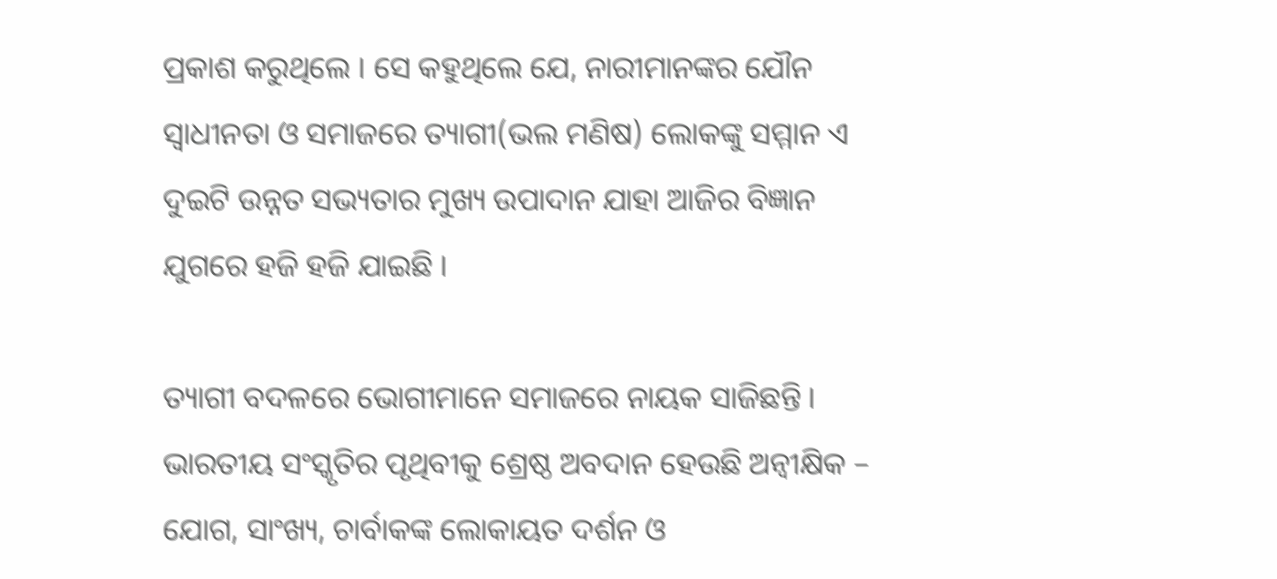ପ୍ରକାଶ କରୁଥିଲେ । ସେ କହୁଥିଲେ ଯେ, ନାରୀମାନଙ୍କର ଯୌନ ସ୍ୱାଧୀନତା ଓ ସମାଜରେ ତ୍ୟାଗୀ(ଭଲ ମଣିଷ) ଲୋକଙ୍କୁ ସମ୍ମାନ ଏ ଦୁଇଟି ଉନ୍ନତ ସଭ୍ୟତାର ମୁଖ୍ୟ ଉପାଦାନ ଯାହା ଆଜିର ବିଜ୍ଞାନ ଯୁଗରେ ହଜି ହଜି ଯାଇଛି ।

ତ୍ୟାଗୀ ବଦଳରେ ଭୋଗୀମାନେ ସମାଜରେ ନାୟକ ସାଜିଛନ୍ତି । ଭାରତୀୟ ସଂସ୍କୃତିର ପୃଥିବୀକୁ ଶ୍ରେଷ୍ଠ ଅବଦାନ ହେଉଛି ଅନ୍ୱୀକ୍ଷିକ – ଯୋଗ, ସାଂଖ୍ୟ, ଚାର୍ବାକଙ୍କ ଲୋକାୟତ ଦର୍ଶନ ଓ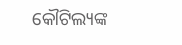କୌଟିଲ୍ୟଙ୍କ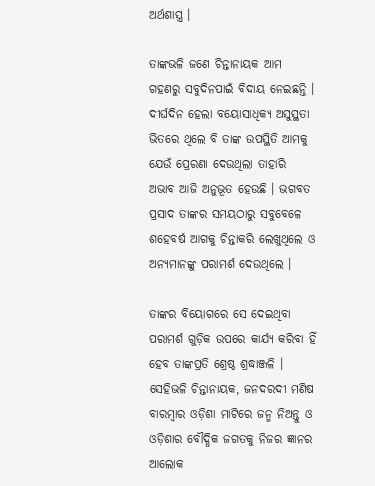ଅର୍ଥଶାସ୍ତ୍ର ।

ତାଙ୍କଭଳି ଜଣେ ଚିନ୍ତାନାୟକ ଆମ ଗହଣରୁ ସବୁଦିନପାଇଁ ବିଦାୟ ନେଇଛନ୍ତି । ଦୀର୍ଘଦିନ ହେଲା ବୟୋସାଧିକ୍ୟ ଅସୁସ୍ଥତା ଭିତରେ ଥିଲେ ବି ତାଙ୍କ ଉପସ୍ଥିତି ଆମକୁ ଯେଉଁ ପ୍ରେରଣା ଦେଉଥିଲା ତାହାରି ଅଭାବ ଆଜି ଅନୁଭୂତ ହେଉଛି । ଭଗବତ ପ୍ରସାଦ ତାଙ୍କର ସମୟଠାରୁ ସବୁବେଳେ ଶହେବର୍ଷ ଆଗକୁ ଚିନ୍ତାକରି ଲେଖୁଥିଲେ ଓ ଅନ୍ୟମାନଙ୍କୁ ପରାମର୍ଶ ଦେଉଥିଲେ ।

ତାଙ୍କର ବିୟୋଗରେ ସେ ଦେଇଥିବା ପରାମର୍ଶ ଗୁଡ଼ିକ ଉପରେ କାର୍ଯ୍ୟ କରିବା ହିଁ ହେବ ତାଙ୍କପ୍ରତି ଶ୍ରେଷ୍ଠ ଶ୍ରଦ୍ଧାଞ୍ଜଳି । ସେହିଭଳି ଚିନ୍ତାନାୟକ, ଜନଦରଦୀ ମଣିଷ ବାରମ୍ବାର ଓଡ଼ିଶା ମାଟିରେ ଜନ୍ମ ନିଅନ୍ତୁ ଓ ଓଡ଼ିଶାର ବୌଦ୍ଧିକ ଜଗତକୁ ନିଜର ଜ୍ଞାନର ଆଲୋକ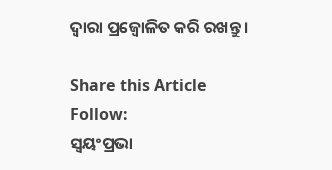ଦ୍ୱାରା ପ୍ରଜ୍ୱୋଳିତ କରି ରଖନ୍ତୁ ।

Share this Article
Follow:
ସ୍ଵୟଂପ୍ରଭା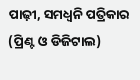ପାଢ଼ୀ, ସମଧ୍ୱନି ପତ୍ରିକାର (ପ୍ରିଣ୍ଟ ଓ ଡିଜିଟାଲ)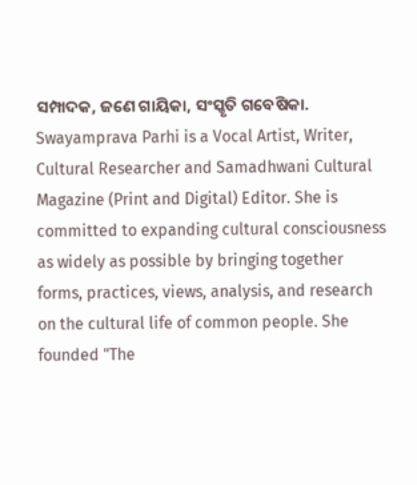ସମ୍ପାଦକ, ଜଣେ ଗାୟିକା, ସଂସ୍କୃତି ଗବେଷିକା. Swayamprava Parhi is a Vocal Artist, Writer, Cultural Researcher and Samadhwani Cultural Magazine (Print and Digital) Editor. She is committed to expanding cultural consciousness as widely as possible by bringing together forms, practices, views, analysis, and research on the cultural life of common people. She founded "The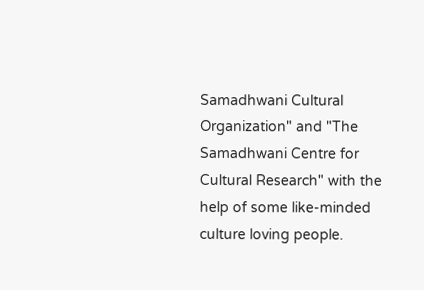Samadhwani Cultural Organization" and "The Samadhwani Centre for Cultural Research" with the help of some like-minded culture loving people.